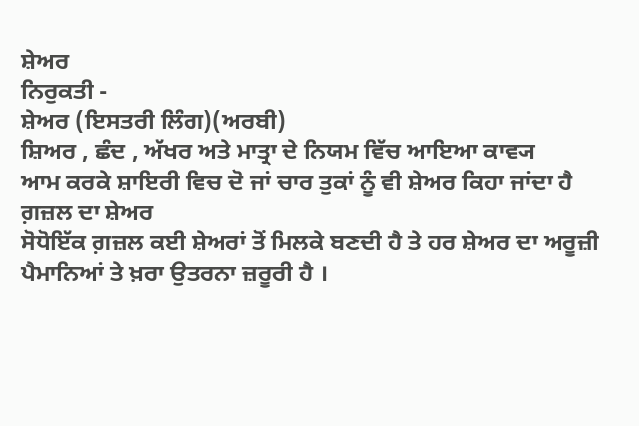ਸ਼ੇਅਰ
ਨਿਰੁਕਤੀ -
ਸ਼ੇਅਰ (ਇਸਤਰੀ ਲਿੰਗ)(ਅਰਬੀ)
ਸ਼ਿਅਰ , ਛੰਦ , ਅੱਖਰ ਅਤੇ ਮਾਤ੍ਰਾ ਦੇ ਨਿਯਮ ਵਿੱਚ ਆਇਆ ਕਾਵ੍ਯ
ਆਮ ਕਰਕੇ ਸ਼ਾਇਰੀ ਵਿਚ ਦੋ ਜਾਂ ਚਾਰ ਤੁਕਾਂ ਨੂੰ ਵੀ ਸ਼ੇਅਰ ਕਿਹਾ ਜਾਂਦਾ ਹੈ
ਗ਼ਜ਼ਲ ਦਾ ਸ਼ੇਅਰ
ਸੋਧੋਇੱਕ ਗ਼ਜ਼ਲ ਕਈ ਸ਼ੇਅਰਾਂ ਤੋਂ ਮਿਲਕੇ ਬਣਦੀ ਹੈ ਤੇ ਹਰ ਸ਼ੇਅਰ ਦਾ ਅਰੂਜ਼ੀ ਪੈਮਾਨਿਆਂ ਤੇ ਖ਼ਰਾ ਉਤਰਨਾ ਜ਼ਰੂਰੀ ਹੈ ।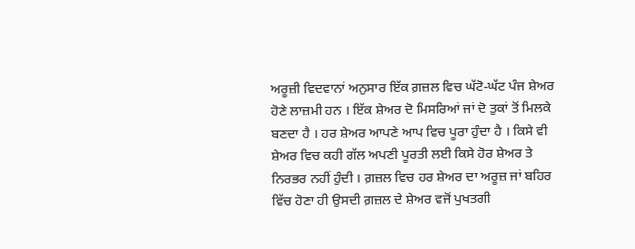ਅਰੂਜ਼ੀ ਵਿਦਵਾਨਾਂ ਅਨੁਸਾਰ ਇੱਕ ਗ਼ਜ਼ਲ ਵਿਚ ਘੱਟੋ-ਘੱਟ ਪੰਜ ਸ਼ੇਅਰ ਹੋਣੇ ਲਾਜ਼ਮੀ ਹਨ । ਇੱਕ ਸ਼ੇਅਰ ਦੋ ਮਿਸਰਿਆਂ ਜਾਂ ਦੋ ਤੁਕਾਂ ਤੋਂ ਮਿਲਕੇ ਬਣਦਾ ਹੈ । ਹਰ ਸ਼ੇਅਰ ਆਪਣੇ ਆਪ ਵਿਚ ਪੂਰਾ ਹੁੰਦਾ ਹੈ । ਕਿਸੇ ਵੀ ਸ਼ੇਅਰ ਵਿਚ ਕਹੀ ਗੱਲ ਅਪਣੀ ਪੂਰਤੀ ਲਈ ਕਿਸੇ ਹੋਰ ਸ਼ੇਅਰ ਤੇ ਨਿਰਭਰ ਨਹੀਂ ਹੁੰਦੀ । ਗ਼ਜ਼ਲ ਵਿਚ ਹਰ ਸ਼ੇਅਰ ਦਾ ਅਰੂਜ਼ ਜਾਂ ਬਹਿਰ ਵਿੱਚ ਹੋਣਾ ਹੀ ਉਸਦੀ ਗ਼ਜ਼ਲ ਦੇ ਸ਼ੇਅਰ ਵਜੋਂ ਪੁਖਤਗੀ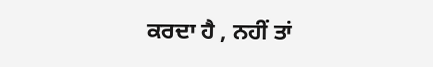ਕਰਦਾ ਹੈ , ਨਹੀਂ ਤਾਂ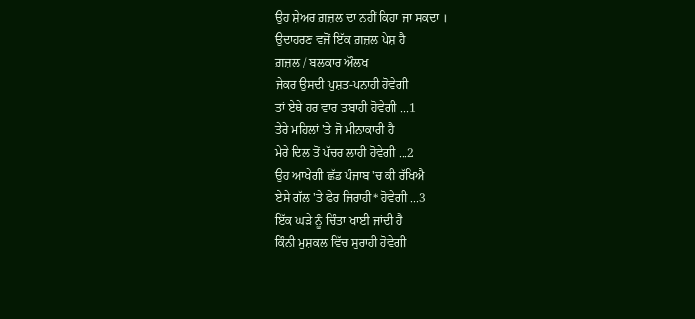ਉਹ ਸ਼ੇਅਰ ਗ਼ਜ਼ਲ ਦਾ ਨਹੀਂ ਕਿਹਾ ਜਾ ਸਕਦਾ ।
ਉਦਾਹਰਣ ਵਜੋਂ ਇੱਕ ਗ਼ਜ਼ਲ ਪੇਸ਼ ਹੈ
ਗ਼ਜ਼ਲ / ਬਲਕਾਰ ਔਲਖ
ਜੇਕਰ ਉਸਦੀ ਪੁਸ਼ਤ-ਪਨਾਹੀ ਹੋਵੇਗੀ
ਤਾਂ ਏਥੇ ਹਰ ਵਾਰ ਤਬਾਹੀ ਹੋਵੇਗੀ ...1
ਤੇਰੇ ਮਹਿਲਾਂ 'ਤੇ ਜੋ ਮੀਨਾਕਾਰੀ ਹੈ
ਮੇਰੇ ਦਿਲ ਤੋਂ ਪੱਚਰ ਲਾਹੀ ਹੋਵੇਗੀ ...2
ਉਹ ਆਖੇਗੀ ਛੱਡ ਪੰਜਾਬ 'ਚ ਕੀ ਰੱਖਿਐ
ਏਸੇ ਗੱਲ 'ਤੇ ਫੇਰ ਜਿਰਾਹੀ* ਹੋਵੇਗੀ ...3
ਇੱਕ ਘੜੇ ਨੂੰ ਚਿੰਤਾ ਖਾਈ ਜਾਂਦੀ ਹੈ
ਕਿੰਨੀ ਮੁਸ਼ਕਲ ਵਿੱਚ ਸੁਰਾਹੀ ਹੋਵੇਗੀ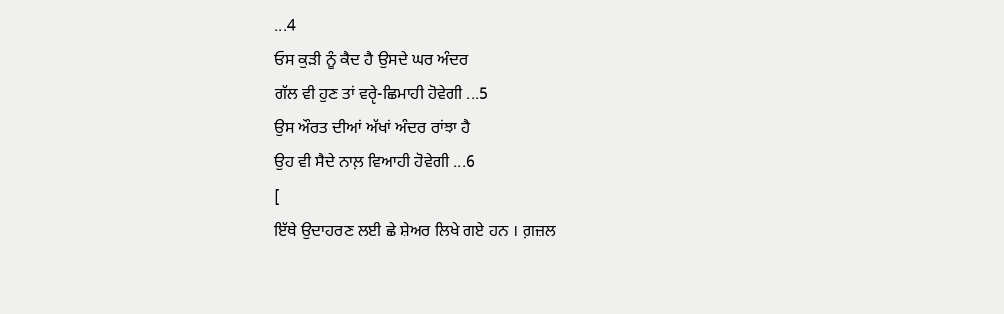...4
ਓਸ ਕੁੜੀ ਨੂੰ ਕੈਦ ਹੈ ਉਸਦੇ ਘਰ ਅੰਦਰ
ਗੱਲ ਵੀ ਹੁਣ ਤਾਂ ਵਰੵੇ-ਛਿਮਾਹੀ ਹੋਵੇਗੀ ...5
ਉਸ ਔਰਤ ਦੀਆਂ ਅੱਖਾਂ ਅੰਦਰ ਰਾਂਝਾ ਹੈ
ਉਹ ਵੀ ਸੈਦੇ ਨਾਲ਼ ਵਿਆਹੀ ਹੋਵੇਗੀ ...6
[
ਇੱਥੇ ਉਦਾਹਰਣ ਲਈ ਛੇ ਸ਼ੇਅਰ ਲਿਖੇ ਗਏ ਹਨ । ਗ਼ਜ਼ਲ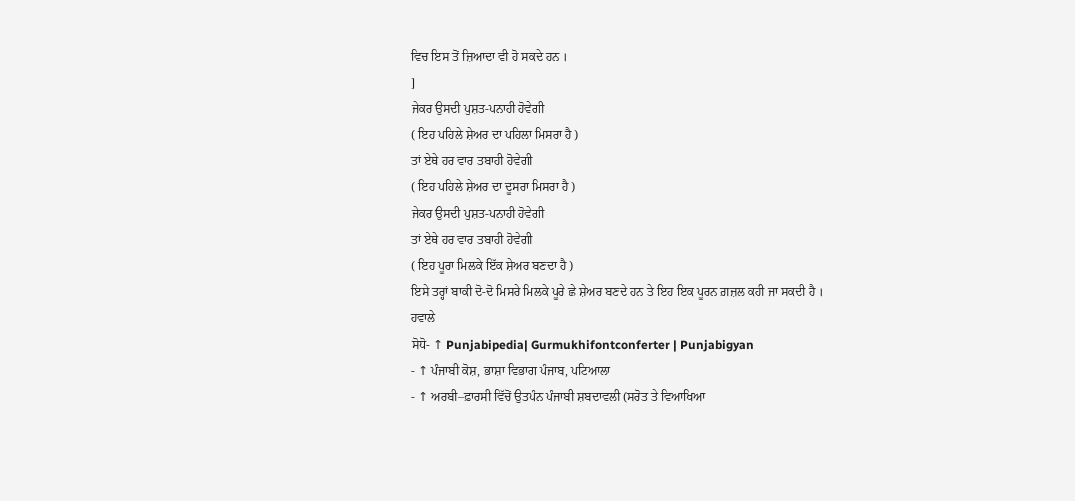ਵਿਚ ਇਸ ਤੋਂ ਜ਼ਿਆਦਾ ਵੀ ਹੋ ਸਕਦੇ ਹਨ ।
]
ਜੇਕਰ ਉਸਦੀ ਪੁਸ਼ਤ-ਪਨਾਹੀ ਹੋਵੇਗੀ
( ਇਹ ਪਹਿਲੇ ਸ਼ੇਅਰ ਦਾ ਪਹਿਲਾ ਮਿਸਰਾ ਹੈ )
ਤਾਂ ਏਥੇ ਹਰ ਵਾਰ ਤਬਾਹੀ ਹੋਵੇਗੀ
( ਇਹ ਪਹਿਲੇ ਸ਼ੇਅਰ ਦਾ ਦੂਸਰਾ ਮਿਸਰਾ ਹੈ )
ਜੇਕਰ ਉਸਦੀ ਪੁਸ਼ਤ-ਪਨਾਹੀ ਹੋਵੇਗੀ
ਤਾਂ ਏਥੇ ਹਰ ਵਾਰ ਤਬਾਹੀ ਹੋਵੇਗੀ
( ਇਹ ਪੂਰਾ ਮਿਲਕੇ ਇੱਕ ਸ਼ੇਅਰ ਬਣਦਾ ਹੈ )
ਇਸੇ ਤਰ੍ਹਾਂ ਬਾਕੀ ਦੋ-ਦੋ ਮਿਸਰੇ ਮਿਲਕੇ ਪੂਰੇ ਛੇ ਸ਼ੇਅਰ ਬਣਦੇ ਹਨ ਤੇ ਇਹ ਇਕ ਪੂਰਨ ਗ਼ਜ਼ਲ ਕਹੀ ਜਾ ਸਕਦੀ ਹੈ ।
ਹਵਾਲੇ
ਸੋਧੋ- ↑ Punjabipedia| Gurmukhifontconferter | Punjabigyan
- ↑ ਪੰਜਾਬੀ ਕੋਸ਼, ਭਾਸ਼ਾ ਵਿਭਾਗ ਪੰਜਾਬ, ਪਟਿਆਲਾ
- ↑ ਅਰਬੀ–ਫ਼ਾਰਸੀ ਵਿੱਚੋਂ ਉਤਪੰਨ ਪੰਜਾਬੀ ਸ਼ਬਦਾਵਲੀ (ਸਰੋਤ ਤੇ ਵਿਆਖਿਆ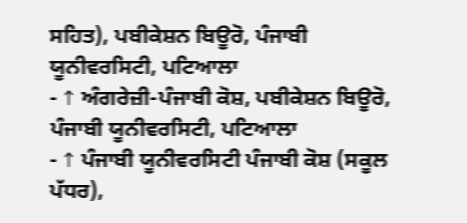ਸਹਿਤ), ਪਬੀਕੇਸ਼ਨ ਬਿਊਰੋ, ਪੰਜਾਬੀ ਯੂਨੀਵਰਸਿਟੀ, ਪਟਿਆਲਾ
- ↑ ਅੰਗਰੇਜ਼ੀ-ਪੰਜਾਬੀ ਕੋਸ਼, ਪਬੀਕੇਸ਼ਨ ਬਿਊਰੋ, ਪੰਜਾਬੀ ਯੂਨੀਵਰਸਿਟੀ, ਪਟਿਆਲਾ
- ↑ ਪੰਜਾਬੀ ਯੂਨੀਵਰਸਿਟੀ ਪੰਜਾਬੀ ਕੋਸ਼ (ਸਕੂਲ ਪੱਧਰ),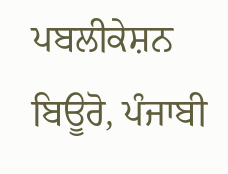ਪਬਲੀਕੇਸ਼ਨ ਬਿਊਰੋ, ਪੰਜਾਬੀ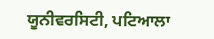ਯੂਨੀਵਰਸਿਟੀ, ਪਟਿਆਲਾ